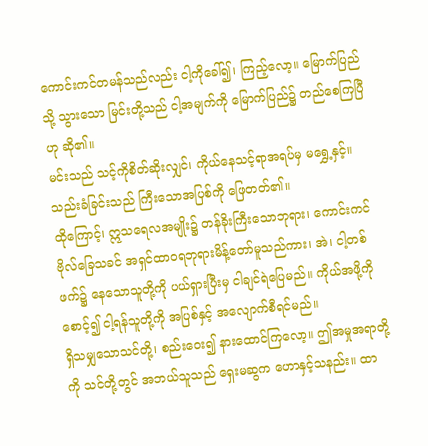ကောင်းကင်တမန်သည်လည်း ငါ့ကိုခေါ်၍၊ ကြည့်လော့။ မြောက်ပြည်သို့ သွားသော မြင်းတို့သည် ငါ့အမျက်ကို မြောက်ပြည်၌ တည်စေကြပြီဟု ဆို၏။
မင်းသည် သင့်ကိုစိတ်ဆိုးလျှင်၊ ကိုယ်နေသင့်ရာအရပ်မှ မရွှေ့နှင့်။ သည်းခံခြင်းသည် ကြီးသောအပြစ်ကို ဖြေတတ်၏။
ထိုကြောင့်၊ ဣသရေလအမျိုး၌ တန်ခိုးကြီးသောဘုရား၊ ကောင်းကင်ဗိုလ်ခြေသခင် အရှင်ထာဝရဘုရားမိန့်တော်မူသည်ကား၊ အဲ၊ ငါ့တစ်ဖက်၌ နေသောသူတို့ကို ပယ်ရှားပြီးမှ ငါချင်ရဲပြေမည်။ ကိုယ်အဖို့ကိုစောင့်၍ ငါ့ရန်သူတို့ကို အပြစ်နှင့် အလျောက်စီရင်မည်။
ရှိသမျှသောသင်တို့၊ စည်းဝေး၍ နားထောင်ကြလော့။ ဤအမှုအရာတို့ကို သင်တို့တွင် အဘယ်သူသည် ရှေးမဆွက ဟောနှင့်သနည်း။ ထာ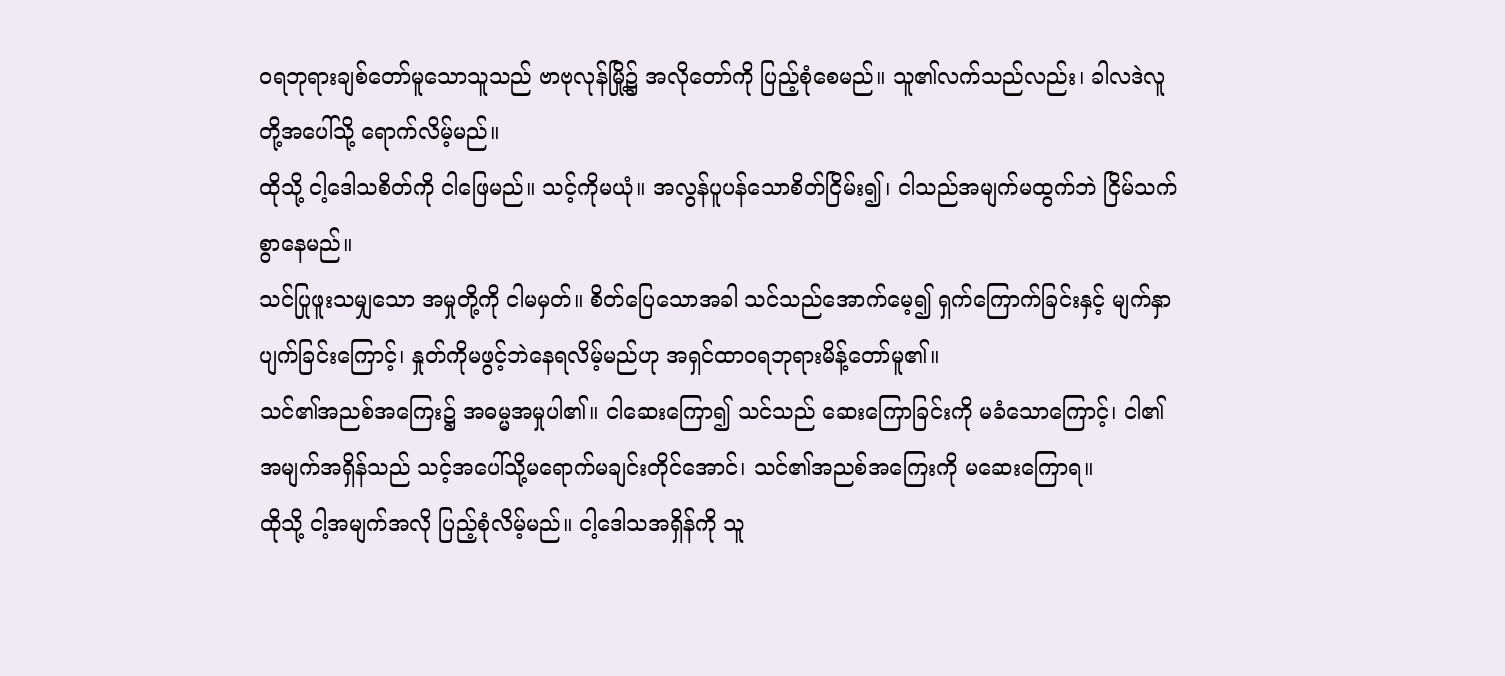ဝရဘုရားချစ်တော်မူသောသူသည် ဗာဗုလုန်မြို့၌ အလိုတော်ကို ပြည့်စုံစေမည်။ သူ၏လက်သည်လည်း၊ ခါလဒဲလူတို့အပေါ်သို့ ရောက်လိမ့်မည်။
ထိုသို့ ငါ့ဒေါသစိတ်ကို ငါဖြေမည်။ သင့်ကိုမယုံ။ အလွန်ပူပန်သောစိတ်ငြိမ်း၍၊ ငါသည်အမျက်မထွက်ဘဲ ငြိမ်သက်စွာနေမည်။
သင်ပြုဖူးသမျှသော အမှုတို့ကို ငါမမှတ်။ စိတ်ပြေသောအခါ သင်သည်အောက်မေ့၍ ရှက်ကြောက်ခြင်းနှင့် မျက်နှာပျက်ခြင်းကြောင့်၊ နှုတ်ကိုမဖွင့်ဘဲနေရလိမ့်မည်ဟု အရှင်ထာဝရဘုရားမိန့်တော်မူ၏။
သင်၏အညစ်အကြေး၌ အဓမ္မအမှုပါ၏။ ငါဆေးကြော၍ သင်သည် ဆေးကြောခြင်းကို မခံသောကြောင့်၊ ငါ၏အမျက်အရှိန်သည် သင့်အပေါ်သို့မရောက်မချင်းတိုင်အောင်၊ သင်၏အညစ်အကြေးကို မဆေးကြောရ။
ထိုသို့ ငါ့အမျက်အလို ပြည့်စုံလိမ့်မည်။ ငါ့ဒေါသအရှိန်ကို သူ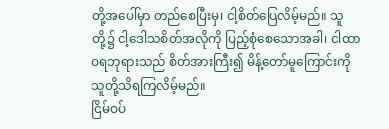တို့အပေါ်မှာ တည်စေပြီးမှ၊ ငါ့စိတ်ပြေလိမ့်မည်။ သူတို့၌ ငါ့ဒေါသစိတ်အလိုကို ပြည့်စုံစေသောအခါ၊ ငါထာဝရဘုရားသည် စိတ်အားကြီး၍ မိန့်တော်မူကြောင်းကို သူတို့သိရကြလိမ့်မည်။
ငြိမ်ဝပ်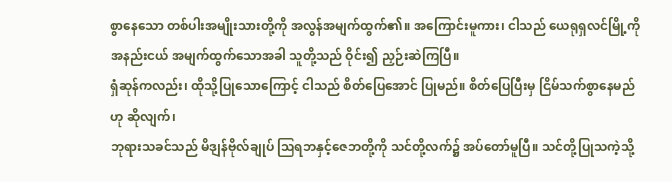စွာနေသော တစ်ပါးအမျိုးသားတို့ကို အလွန်အမျက်ထွက်၏။ အကြောင်းမူကား၊ ငါသည် ယေရုရှလင်မြို့ကို အနည်းငယ် အမျက်ထွက်သောအခါ သူတို့သည် ဝိုင်း၍ ညှဉ်းဆဲကြပြီ။
ရှံဆုန်ကလည်း၊ ထိုသို့ပြုသောကြောင့် ငါသည် စိတ်ပြေအောင် ပြုမည်။ စိတ်ပြေပြီးမှ ငြိမ်သက်စွာနေမည်ဟု ဆိုလျက်၊
ဘုရားသခင်သည် မိဒျန်ဗိုလ်ချုပ် ဩရဘနှင့်ဇေဘတို့ကို သင်တို့လက်၌ အပ်တော်မူပြီ။ သင်တို့ပြုသကဲ့သို့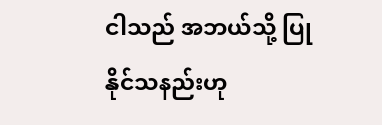ငါသည် အဘယ်သို့ ပြုနိုင်သနည်းဟု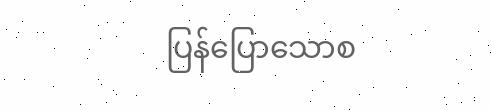ပြန်ပြောသောစ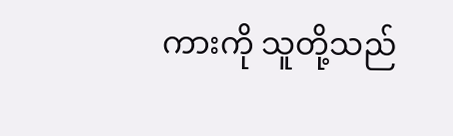ကားကို သူတို့သည်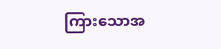ကြားသောအ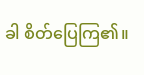ခါ စိတ်ပြေကြ၏။